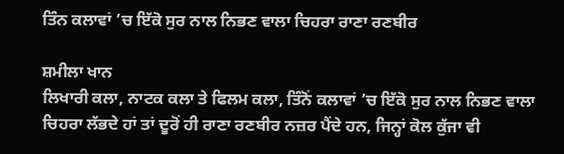ਤਿੰਨ ਕਲਾਵਾਂ ’ਚ ਇੱਕੋ ਸੁਰ ਨਾਲ ਨਿਭਣ ਵਾਲਾ ਚਿਹਰਾ ਰਾਣਾ ਰਣਬੀਰ

ਸ਼ਮੀਲਾ ਖਾਨ
ਲਿਖਾਰੀ ਕਲਾ, ਨਾਟਕ ਕਲਾ ਤੇ ਫਿਲਮ ਕਲਾ, ਤਿੰਨੋਂ ਕਲਾਵਾਂ ’ਚ ਇੱਕੋ ਸੁਰ ਨਾਲ ਨਿਭਣ ਵਾਲਾ ਚਿਹਰਾ ਲੱਭਦੇ ਹਾਂ ਤਾਂ ਦੂਰੋਂ ਹੀ ਰਾਣਾ ਰਣਬੀਰ ਨਜ਼ਰ ਪੈਂਦੇ ਹਨ, ਜਿਨ੍ਹਾਂ ਕੋਲ ਕੁੱਜਾ ਵੀ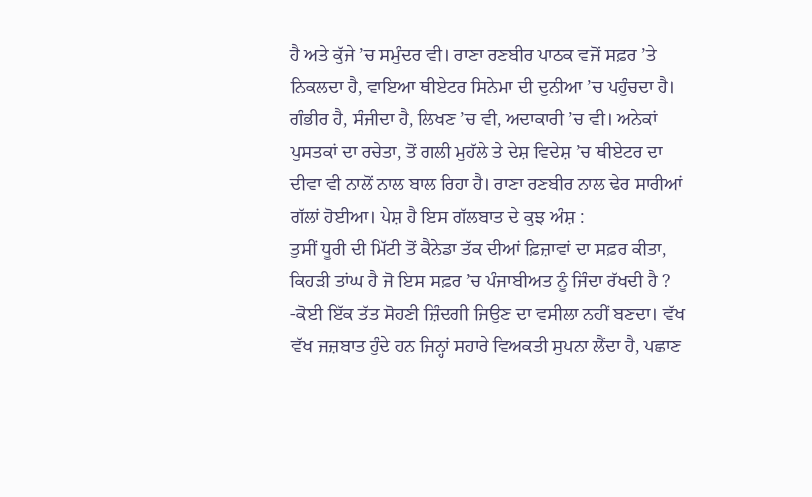ਹੈ ਅਤੇ ਕੁੱਜੇ ’ਚ ਸਮੁੰਦਰ ਵੀ। ਰਾਣਾ ਰਣਬੀਰ ਪਾਠਕ ਵਜੋਂ ਸਫ਼ਰ ’ਤੇ ਨਿਕਲਦਾ ਹੈ, ਵਾਇਆ ਥੀਏਟਰ ਸਿਨੇਮਾ ਦੀ ਦੁਨੀਆ ’ਚ ਪਹੁੰਚਦਾ ਹੈ। ਗੰਭੀਰ ਹੈ, ਸੰਜੀਦਾ ਹੈ, ਲਿਖਣ ’ਚ ਵੀ, ਅਦਾਕਾਰੀ ’ਚ ਵੀ। ਅਨੇਕਾਂ ਪੁਸਤਕਾਂ ਦਾ ਰਚੇਤਾ, ਤੋਂ ਗਲੀ ਮੁਹੱਲੇ ਤੇ ਦੇਸ਼ ਵਿਦੇਸ਼ ’ਚ ਥੀਏਟਰ ਦਾ ਦੀਵਾ ਵੀ ਨਾਲੋਂ ਨਾਲ ਬਾਲ ਰਿਹਾ ਹੈ। ਰਾਣਾ ਰਣਬੀਰ ਨਾਲ ਢੇਰ ਸਾਰੀਆਂ ਗੱਲਾਂ ਹੋਈਆ। ਪੇਸ਼ ਹੈ ਇਸ ਗੱਲਬਾਤ ਦੇ ਕੁਝ ਅੰਸ਼ :
ਤੁਸੀਂ ਧੂਰੀ ਦੀ ਮਿੱਟੀ ਤੋਂ ਕੈਨੇਡਾ ਤੱਕ ਦੀਆਂ ਫ਼ਿਜ਼ਾਵਾਂ ਦਾ ਸਫ਼ਰ ਕੀਤਾ, ਕਿਹੜੀ ਤਾਂਘ ਹੈ ਜੋ ਇਸ ਸਫ਼ਰ ’ਚ ਪੰਜਾਬੀਅਤ ਨੂੰ ਜਿੰਦਾ ਰੱਖਦੀ ਹੈ ?
-ਕੋਈ ਇੱਕ ਤੱਤ ਸੋਹਣੀ ਜ਼ਿੰਦਗੀ ਜਿਉਣ ਦਾ ਵਸੀਲਾ ਨਹੀਂ ਬਣਦਾ। ਵੱਖ ਵੱਖ ਜਜ਼ਬਾਤ ਹੁੰਦੇ ਹਨ ਜਿਨ੍ਹਾਂ ਸਹਾਰੇ ਵਿਅਕਤੀ ਸੁਪਨਾ ਲੈਂਦਾ ਹੈ, ਪਛਾਣ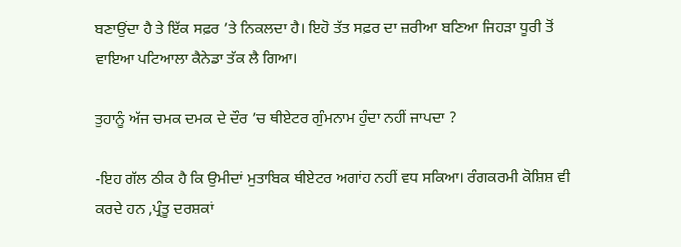ਬਣਾਉਂਦਾ ਹੈ ਤੇ ਇੱਕ ਸਫ਼ਰ ’ਤੇ ਨਿਕਲਦਾ ਹੈ। ਇਹੋ ਤੱਤ ਸਫ਼ਰ ਦਾ ਜ਼ਰੀਆ ਬਣਿਆ ਜਿਹੜਾ ਧੂਰੀ ਤੋਂ ਵਾਇਆ ਪਟਿਆਲਾ ਕੈਨੇਡਾ ਤੱਕ ਲੈ ਗਿਆ।

ਤੁਹਾਨੂੰ ਅੱਜ ਚਮਕ ਦਮਕ ਦੇ ਦੌਰ ’ਚ ਥੀਏਟਰ ਗੁੰਮਨਾਮ ਹੁੰਦਾ ਨਹੀਂ ਜਾਪਦਾ ?

-ਇਹ ਗੱਲ ਠੀਕ ਹੈ ਕਿ ਉਮੀਦਾਂ ਮੁਤਾਬਿਕ ਥੀਏਟਰ ਅਗਾਂਹ ਨਹੀਂ ਵਧ ਸਕਿਆ। ਰੰਗਕਰਮੀ ਕੋਸ਼ਿਸ਼ ਵੀ ਕਰਦੇ ਹਨ ,ਪ੍ਰੰਤੂ ਦਰਸ਼ਕਾਂ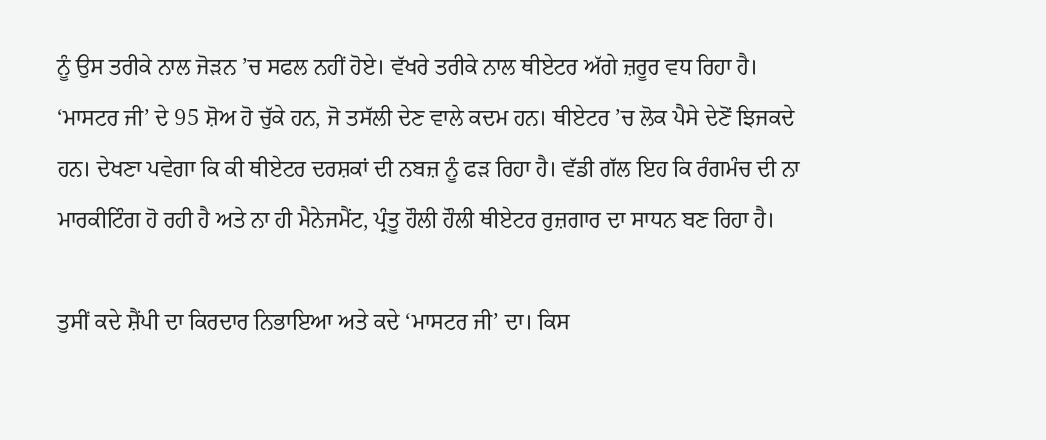ਨੂੰ ਉਸ ਤਰੀਕੇ ਨਾਲ ਜੋੜਨ ’ਚ ਸਫਲ ਨਹੀਂ ਹੋਏ। ਵੱਖਰੇ ਤਰੀਕੇ ਨਾਲ ਥੀਏਟਰ ਅੱਗੇ ਜ਼ਰੂਰ ਵਧ ਰਿਹਾ ਹੈ। ‘ਮਾਸਟਰ ਜੀ’ ਦੇ 95 ਸ਼ੋਅ ਹੋ ਚੁੱਕੇ ਹਨ, ਜੋ ਤਸੱਲੀ ਦੇਣ ਵਾਲੇ ਕਦਮ ਹਨ। ਥੀਏਟਰ ’ਚ ਲੋਕ ਪੈਸੇ ਦੇਣੋਂ ਝਿਜਕਦੇ ਹਨ। ਦੇਖਣਾ ਪਵੇਗਾ ਕਿ ਕੀ ਥੀਏਟਰ ਦਰਸ਼ਕਾਂ ਦੀ ਨਬਜ਼ ਨੂੰ ਫੜ ਰਿਹਾ ਹੈ। ਵੱਡੀ ਗੱਲ ਇਹ ਕਿ ਰੰਗਮੰਚ ਦੀ ਨਾ ਮਾਰਕੀਟਿੰਗ ਹੋ ਰਹੀ ਹੈ ਅਤੇ ਨਾ ਹੀ ਮੈਨੇਜਮੈਂਟ, ਪ੍ਰੰਤੂ ਹੌਲੀ ਹੌਲੀ ਥੀਏਟਰ ਰੁਜ਼ਗਾਰ ਦਾ ਸਾਧਨ ਬਣ ਰਿਹਾ ਹੈ।

ਤੁਸੀਂ ਕਦੇ ਸ਼ੈਂਪੀ ਦਾ ਕਿਰਦਾਰ ਨਿਭਾਇਆ ਅਤੇ ਕਦੇ ‘ਮਾਸਟਰ ਜੀ’ ਦਾ। ਕਿਸ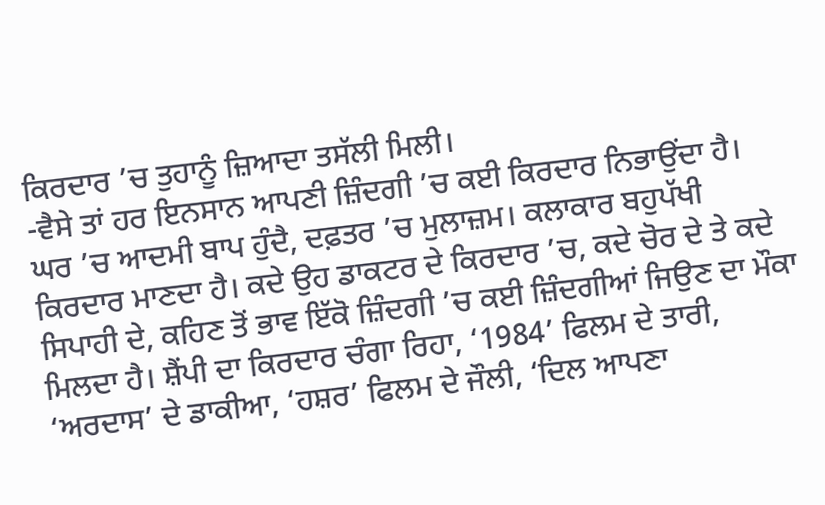ਕਿਰਦਾਰ ’ਚ ਤੁਹਾਨੂੰ ਜ਼ਿਆਦਾ ਤਸੱਲੀ ਮਿਲੀ।
-ਵੈਸੇ ਤਾਂ ਹਰ ਇਨਸਾਨ ਆਪਣੀ ਜ਼ਿੰਦਗੀ ’ਚ ਕਈ ਕਿਰਦਾਰ ਨਿਭਾਉਂਦਾ ਹੈ। ਘਰ ’ਚ ਆਦਮੀ ਬਾਪ ਹੁੰਦੈ, ਦਫ਼ਤਰ ’ਚ ਮੁਲਾਜ਼ਮ। ਕਲਾਕਾਰ ਬਹੁਪੱਖੀ ਕਿਰਦਾਰ ਮਾਣਦਾ ਹੈ। ਕਦੇ ਉਹ ਡਾਕਟਰ ਦੇ ਕਿਰਦਾਰ ’ਚ, ਕਦੇ ਚੋਰ ਦੇ ਤੇ ਕਦੇ ਸਿਪਾਹੀ ਦੇ, ਕਹਿਣ ਤੋਂ ਭਾਵ ਇੱਕੋ ਜ਼ਿੰਦਗੀ ’ਚ ਕਈ ਜ਼ਿੰਦਗੀਆਂ ਜਿਉਣ ਦਾ ਮੌਕਾ ਮਿਲਦਾ ਹੈ। ਸ਼ੈਂਪੀ ਦਾ ਕਿਰਦਾਰ ਚੰਗਾ ਰਿਹਾ, ‘1984’ ਫਿਲਮ ਦੇ ਤਾਰੀ, ‘ਅਰਦਾਸ’ ਦੇ ਡਾਕੀਆ, ‘ਹਸ਼ਰ’ ਫਿਲਮ ਦੇ ਜੌਲੀ, ‘ਦਿਲ ਆਪਣਾ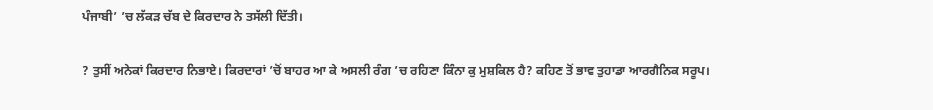ਪੰਜਾਬੀ’ ’ਚ ਲੱਕੜ ਚੱਬ ਦੇ ਕਿਰਦਾਰ ਨੇ ਤਸੱਲੀ ਦਿੱਤੀ।

? ਤੁਸੀਂ ਅਨੇਕਾਂ ਕਿਰਦਾਰ ਨਿਭਾਏ। ਕਿਰਦਾਰਾਂ ’ਚੋਂ ਬਾਹਰ ਆ ਕੇ ਅਸਲੀ ਰੰਗ ’ਚ ਰਹਿਣਾ ਕਿੰਨਾ ਕੁ ਮੁਸ਼ਕਿਲ ਹੈ? ਕਹਿਣ ਤੋਂ ਭਾਵ ਤੁਹਾਡਾ ਆਰਗੈਨਿਕ ਸਰੂਪ।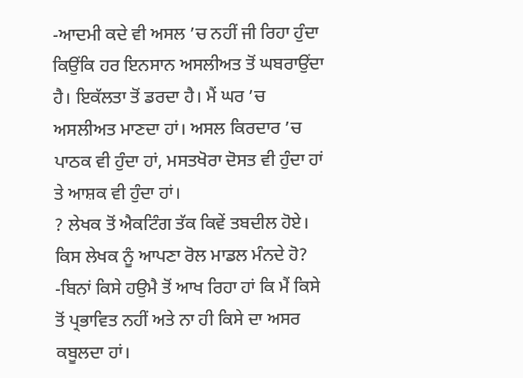-ਆਦਮੀ ਕਦੇ ਵੀ ਅਸਲ ’ਚ ਨਹੀਂ ਜੀ ਰਿਹਾ ਹੁੰਦਾ ਕਿਉਂਕਿ ਹਰ ਇਨਸਾਨ ਅਸਲੀਅਤ ਤੋਂ ਘਬਰਾਉਂਦਾ ਹੈ। ਇਕੱਲਤਾ ਤੋਂ ਡਰਦਾ ਹੈ। ਮੈਂ ਘਰ ’ਚ ਅਸਲੀਅਤ ਮਾਣਦਾ ਹਾਂ। ਅਸਲ ਕਿਰਦਾਰ ’ਚ ਪਾਠਕ ਵੀ ਹੁੰਦਾ ਹਾਂ, ਮਸਤਖੋਰਾ ਦੋਸਤ ਵੀ ਹੁੰਦਾ ਹਾਂ ਤੇ ਆਸ਼ਕ ਵੀ ਹੁੰਦਾ ਹਾਂ।
? ਲੇਖਕ ਤੋਂ ਐਕਟਿੰਗ ਤੱਕ ਕਿਵੇਂ ਤਬਦੀਲ ਹੋਏ। ਕਿਸ ਲੇਖਕ ਨੂੰ ਆਪਣਾ ਰੋਲ ਮਾਡਲ ਮੰਨਦੇ ਹੋ?
-ਬਿਨਾਂ ਕਿਸੇ ਹਉਮੈ ਤੋਂ ਆਖ ਰਿਹਾ ਹਾਂ ਕਿ ਮੈਂ ਕਿਸੇ ਤੋਂ ਪ੍ਰਭਾਵਿਤ ਨਹੀਂ ਅਤੇ ਨਾ ਹੀ ਕਿਸੇ ਦਾ ਅਸਰ ਕਬੂਲਦਾ ਹਾਂ।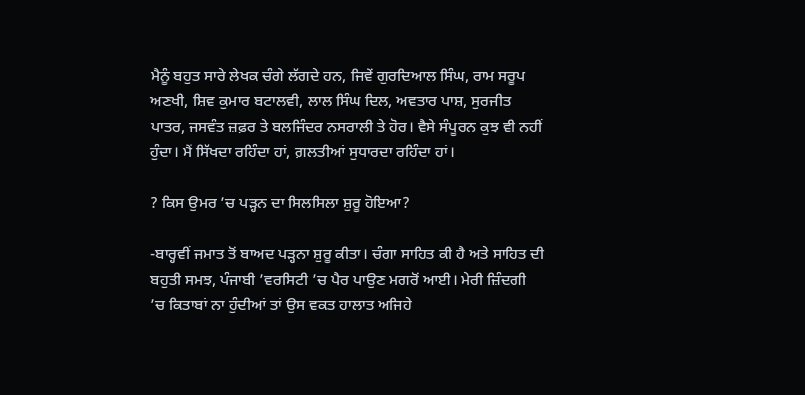ਮੈਨੂੰ ਬਹੁਤ ਸਾਰੇ ਲੇਖਕ ਚੰਗੇ ਲੱਗਦੇ ਹਨ, ਜਿਵੇਂ ਗੁਰਦਿਆਲ ਸਿੰਘ, ਰਾਮ ਸਰੂਪ ਅਣਖੀ, ਸ਼ਿਵ ਕੁਮਾਰ ਬਟਾਲਵੀ, ਲਾਲ ਸਿੰਘ ਦਿਲ, ਅਵਤਾਰ ਪਾਸ਼, ਸੁਰਜੀਤ ਪਾਤਰ, ਜਸਵੰਤ ਜ਼ਫ਼ਰ ਤੇ ਬਲਜਿੰਦਰ ਨਸਰਾਲੀ ਤੇ ਹੋਰ। ਵੈਸੇ ਸੰਪੂਰਨ ਕੁਝ ਵੀ ਨਹੀਂ ਹੁੰਦਾ। ਮੈਂ ਸਿੱਖਦਾ ਰਹਿੰਦਾ ਹਾਂ, ਗ਼ਲਤੀਆਂ ਸੁਧਾਰਦਾ ਰਹਿੰਦਾ ਹਾਂ।

? ਕਿਸ ਉਮਰ ’ਚ ਪੜ੍ਹਨ ਦਾ ਸਿਲਸਿਲਾ ਸ਼ੁਰੂ ਹੋਇਆ?

-ਬਾਰ੍ਹਵੀਂ ਜਮਾਤ ਤੋਂ ਬਾਅਦ ਪੜ੍ਹਨਾ ਸ਼ੁਰੂ ਕੀਤਾ। ਚੰਗਾ ਸਾਹਿਤ ਕੀ ਹੈ ਅਤੇ ਸਾਹਿਤ ਦੀ ਬਹੁਤੀ ਸਮਝ, ਪੰਜਾਬੀ ’ਵਰਸਿਟੀ ’ਚ ਪੈਰ ਪਾਉਣ ਮਗਰੋਂ ਆਈ। ਮੇਰੀ ਜ਼ਿੰਦਗੀ ’ਚ ਕਿਤਾਬਾਂ ਨਾ ਹੁੰਦੀਆਂ ਤਾਂ ਉਸ ਵਕਤ ਹਾਲਾਤ ਅਜਿਹੇ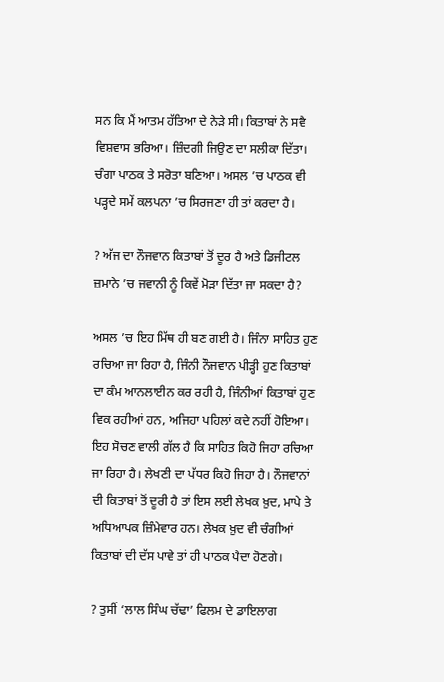ਸਨ ਕਿ ਮੈਂ ਆਤਮ ਹੱਤਿਆ ਦੇ ਨੇੜੇ ਸੀ। ਕਿਤਾਬਾਂ ਨੇ ਸਵੈ ਵਿਸ਼ਵਾਸ ਭਰਿਆ। ਜ਼ਿੰਦਗੀ ਜਿਉਣ ਦਾ ਸਲੀਕਾ ਦਿੱਤਾ। ਚੰਗਾ ਪਾਠਕ ਤੇ ਸਰੋਤਾ ਬਣਿਆ। ਅਸਲ ’ਚ ਪਾਠਕ ਵੀ ਪੜ੍ਹਦੇ ਸਮੇਂ ਕਲਪਨਾ ’ਚ ਸਿਰਜਣਾ ਹੀ ਤਾਂ ਕਰਦਾ ਹੈ।

? ਅੱਜ ਦਾ ਨੌਜਵਾਨ ਕਿਤਾਬਾਂ ਤੋਂ ਦੂਰ ਹੈ ਅਤੇ ਡਿਜੀਟਲ ਜ਼ਮਾਨੇ ’ਚ ਜਵਾਨੀ ਨੂੰ ਕਿਵੇਂ ਮੋੜਾ ਦਿੱਤਾ ਜਾ ਸਕਦਾ ਹੈ?

ਅਸਲ ’ਚ ਇਹ ਮਿੱਥ ਹੀ ਬਣ ਗਈ ਹੈ। ਜਿੰਨਾ ਸਾਹਿਤ ਹੁਣ ਰਚਿਆ ਜਾ ਰਿਹਾ ਹੈ, ਜਿੰਨੀ ਨੌਜਵਾਨ ਪੀੜ੍ਹੀ ਹੁਣ ਕਿਤਾਬਾਂ ਦਾ ਕੰਮ ਆਨਲਾਈਨ ਕਰ ਰਹੀ ਹੈ, ਜਿੰਨੀਆਂ ਕਿਤਾਬਾਂ ਹੁਣ ਵਿਕ ਰਹੀਆਂ ਹਨ, ਅਜਿਹਾ ਪਹਿਲਾਂ ਕਦੇ ਨਹੀਂ ਹੋਇਆ। ਇਹ ਸੋਚਣ ਵਾਲੀ ਗੱਲ ਹੈ ਕਿ ਸਾਹਿਤ ਕਿਹੋ ਜਿਹਾ ਰਚਿਆ ਜਾ ਰਿਹਾ ਹੈ। ਲੇਖਣੀ ਦਾ ਪੱਧਰ ਕਿਹੋ ਜਿਹਾ ਹੈ। ਨੌਜਵਾਨਾਂ ਦੀ ਕਿਤਾਬਾਂ ਤੋਂ ਦੂਰੀ ਹੈ ਤਾਂ ਇਸ ਲਈ ਲੇਖਕ ਖ਼ੁਦ, ਮਾਪੇ ਤੇ ਅਧਿਆਪਕ ਜ਼ਿੰਮੇਵਾਰ ਹਨ। ਲੇਖਕ ਖ਼ੁਦ ਵੀ ਚੰਗੀਆਂ ਕਿਤਾਬਾਂ ਦੀ ਦੱਸ ਪਾਵੇ ਤਾਂ ਹੀ ਪਾਠਕ ਪੈਦਾ ਹੋਣਗੇ।

? ਤੁਸੀਂ ‘ਲਾਲ ਸਿੰਘ ਚੱਢਾ’ ਫਿਲਮ ਦੇ ਡਾਇਲਾਗ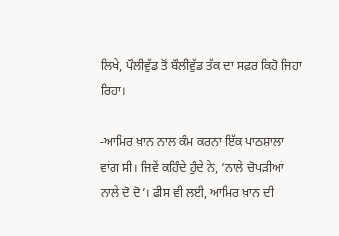ਲਿਖੇ, ਪੌਲੀਵੁੱਡ ਤੋਂ ਬੌਲੀਵੁੱਡ ਤੱਕ ਦਾ ਸਫ਼ਰ ਕਿਹੋ ਜਿਹਾ ਰਿਹਾ।

-ਆਮਿਰ ਖ਼ਾਨ ਨਾਲ ਕੰਮ ਕਰਨਾ ਇੱਕ ਪਾਠਸ਼ਾਲਾ ਵਾਂਗ ਸੀ। ਜਿਵੇਂ ਕਹਿੰਦੇ ਹੁੰਦੇ ਨੇ, ‘ਨਾਲੇ ਚੋਪੜੀਆਂ ਨਾਲੇ ਦੋ ਦੋ’। ਫੀਸ ਵੀ ਲਈ, ਆਮਿਰ ਖ਼ਾਨ ਦੀ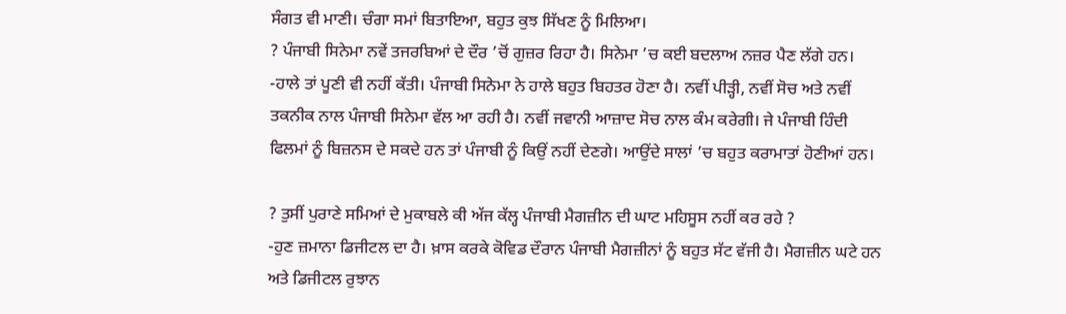ਸੰਗਤ ਵੀ ਮਾਣੀ। ਚੰਗਾ ਸਮਾਂ ਬਿਤਾਇਆ, ਬਹੁਤ ਕੁਝ ਸਿੱਖਣ ਨੂੰ ਮਿਲਿਆ।
? ਪੰਜਾਬੀ ਸਿਨੇਮਾ ਨਵੇਂ ਤਜਰਬਿਆਂ ਦੇ ਦੌਰ ’ਚੋਂ ਗੁਜ਼ਰ ਰਿਹਾ ਹੈ। ਸਿਨੇਮਾ ’ਚ ਕਈ ਬਦਲਾਅ ਨਜ਼ਰ ਪੈਣ ਲੱਗੇ ਹਨ।
-ਹਾਲੇ ਤਾਂ ਪੂਣੀ ਵੀ ਨਹੀਂ ਕੱਤੀ। ਪੰਜਾਬੀ ਸਿਨੇਮਾ ਨੇ ਹਾਲੇ ਬਹੁਤ ਬਿਹਤਰ ਹੋਣਾ ਹੈ। ਨਵੀਂ ਪੀੜ੍ਹੀ, ਨਵੀਂ ਸੋਚ ਅਤੇ ਨਵੀਂ ਤਕਨੀਕ ਨਾਲ ਪੰਜਾਬੀ ਸਿਨੇਮਾ ਵੱਲ ਆ ਰਹੀ ਹੈ। ਨਵੀਂ ਜਵਾਨੀ ਆਜ਼ਾਦ ਸੋਚ ਨਾਲ ਕੰਮ ਕਰੇਗੀ। ਜੇ ਪੰਜਾਬੀ ਹਿੰਦੀ ਫਿਲਮਾਂ ਨੂੰ ਬਿਜ਼ਨਸ ਦੇ ਸਕਦੇ ਹਨ ਤਾਂ ਪੰਜਾਬੀ ਨੂੰ ਕਿਉਂ ਨਹੀਂ ਦੇਣਗੇ। ਆਉਂਦੇ ਸਾਲਾਂ ’ਚ ਬਹੁਤ ਕਰਾਮਾਤਾਂ ਹੋਣੀਆਂ ਹਨ।

? ਤੁਸੀਂ ਪੁਰਾਣੇ ਸਮਿਆਂ ਦੇ ਮੁਕਾਬਲੇ ਕੀ ਅੱਜ ਕੱਲ੍ਹ ਪੰਜਾਬੀ ਮੈਗਜ਼ੀਨ ਦੀ ਘਾਟ ਮਹਿਸੂਸ ਨਹੀਂ ਕਰ ਰਹੇ ?
-ਹੁਣ ਜ਼ਮਾਨਾ ਡਿਜੀਟਲ ਦਾ ਹੈ। ਖ਼ਾਸ ਕਰਕੇ ਕੋਵਿਡ ਦੌਰਾਨ ਪੰਜਾਬੀ ਮੈਗਜ਼ੀਨਾਂ ਨੂੰ ਬਹੁਤ ਸੱਟ ਵੱਜੀ ਹੈ। ਮੈਗਜ਼ੀਨ ਘਟੇ ਹਨ ਅਤੇ ਡਿਜੀਟਲ ਰੁਝਾਨ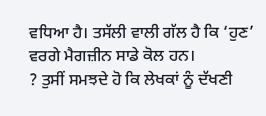ਵਧਿਆ ਹੈ। ਤਸੱਲੀ ਵਾਲੀ ਗੱਲ ਹੈ ਕਿ ‘ਹੁਣ’ ਵਰਗੇ ਮੈਗਜ਼ੀਨ ਸਾਡੇ ਕੋਲ ਹਨ।
? ਤੁਸੀਂ ਸਮਝਦੇ ਹੋ ਕਿ ਲੇਖਕਾਂ ਨੂੰ ਦੱਖਣੀ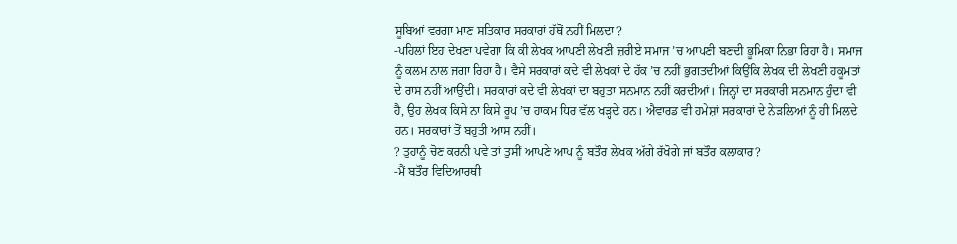ਸੂਬਿਆਂ ਵਰਗਾ ਮਾਣ ਸਤਿਕਾਰ ਸਰਕਾਰਾਂ ਹੱਥੋਂ ਨਹੀਂ ਮਿਲਦਾ?
-ਪਹਿਲਾਂ ਇਹ ਦੇਖਣਾ ਪਵੇਗਾ ਕਿ ਕੀ ਲੇਖਕ ਆਪਣੀ ਲੇਖਣੀ ਜ਼ਰੀਏ ਸਮਾਜ ’ਚ ਆਪਣੀ ਬਣਦੀ ਭੂਮਿਕਾ ਨਿਭਾ ਰਿਹਾ ਹੈ। ਸਮਾਜ ਨੂੰ ਕਲਮ ਨਾਲ ਜਗਾ ਰਿਹਾ ਹੈ। ਵੈਸੇ ਸਰਕਾਰਾਂ ਕਦੇ ਵੀ ਲੇਖਕਾਂ ਦੇ ਹੱਕ ’ਚ ਨਹੀਂ ਭੁਗਤਦੀਆਂ ਕਿਉਂਕਿ ਲੇਖਕ ਦੀ ਲੇਖਣੀ ਹਕੂਮਤਾਂ ਦੇ ਰਾਸ ਨਹੀਂ ਆਉਂਦੀ। ਸਰਕਾਰਾਂ ਕਦੇ ਵੀ ਲੇਖਕਾਂ ਦਾ ਬਹੁਤਾ ਸਨਮਾਨ ਨਹੀਂ ਕਰਦੀਆਂ। ਜਿਨ੍ਹਾਂ ਦਾ ਸਰਕਾਰੀ ਸਨਮਾਨ ਹੁੰਦਾ ਵੀ ਹੈ, ਉਹ ਲੇਖਕ ਕਿਸੇ ਨਾ ਕਿਸੇ ਰੂਪ ’ਚ ਹਾਕਮ ਧਿਰ ਵੱਲ ਖੜ੍ਹਦੇ ਹਨ। ਐਵਾਰਡ ਵੀ ਹਮੇਸ਼ਾਂ ਸਰਕਾਰਾਂ ਦੇ ਨੇੜਲਿਆਂ ਨੂੰ ਹੀ ਮਿਲਦੇ ਹਨ। ਸਰਕਾਰਾਂ ਤੋਂ ਬਹੁਤੀ ਆਸ ਨਹੀਂ।
? ਤੁਹਾਨੂੰ ਚੋਣ ਕਰਨੀ ਪਵੇ ਤਾਂ ਤੁਸੀਂ ਆਪਣੇ ਆਪ ਨੂੰ ਬਤੌਰ ਲੇਖਕ ਅੱਗੇ ਰੱਖੋਗੇ ਜਾਂ ਬਤੌਰ ਕਲਾਕਾਰ?
-ਮੈਂ ਬਤੌਰ ਵਿਦਿਆਰਥੀ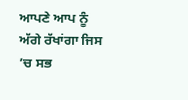ਆਪਣੇ ਆਪ ਨੂੰ ਅੱਗੇ ਰੱਖਾਂਗਾ ਜਿਸ ’ਚ ਸਭ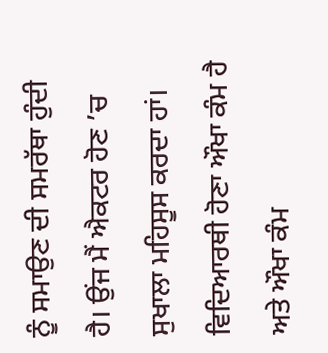ਨੂੰ ਸਮਾਉਣ ਦੀ ਸਮਰੱਥਾ ਹੁੰਦੀ ਹੈ। ਉਂਜ ਮੈਂ ਐਕਟਰ ਹੋਣ ’ਚ ਸੁਖਾਲਾ ਮਹਿਸੂਸ ਕਰਦਾ ਹਾਂ। ਵਿਦਿਆਰਥੀ ਹੋਣਾ ਔਖਾ ਕੰਮ ਹੈ ਅਤੇ ਔਖਾ ਕੰਮ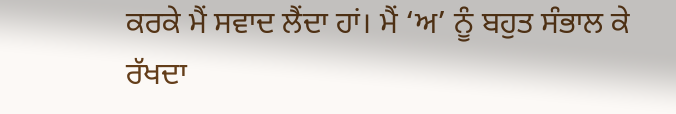ਕਰਕੇ ਮੈਂ ਸਵਾਦ ਲੈਂਦਾ ਹਾਂ। ਮੈਂ ‘ਅ’ ਨੂੰ ਬਹੁਤ ਸੰਭਾਲ ਕੇ ਰੱਖਦਾ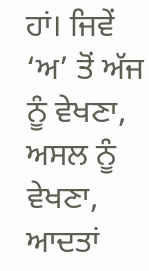ਹਾਂ। ਜਿਵੇਂ ‘ਅ’ ਤੋਂ ਅੱਜ ਨੂੰ ਵੇਖਣਾ, ਅਸਲ ਨੂੰ ਵੇਖਣਾ, ਆਦਤਾਂ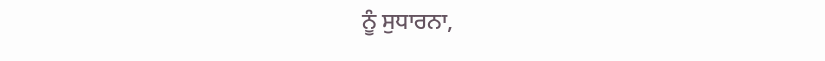ਨੂੰ ਸੁਧਾਰਨਾ,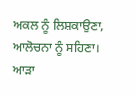ਅਕਲ ਨੂੰ ਲਿਸ਼ਕਾਉਣਾ, ਆਲੋਚਨਾ ਨੂੰ ਸਹਿਣਾ। ਆੜਾ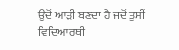ਉਦੋਂ ਆੜੀ ਬਣਦਾ ਹੈ ਜਦੋਂ ਤੁਸੀਂ ਵਿਦਿਆਰਥੀ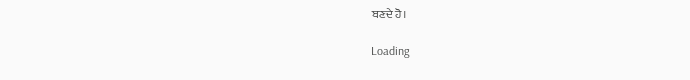ਬਣਦੇ ਹੋ।

Loading